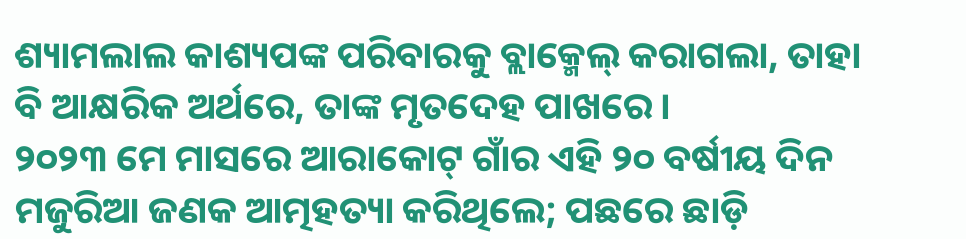ଶ୍ୟାମଲାଲ କାଶ୍ୟପଙ୍କ ପରିବାରକୁ ବ୍ଲାକ୍ମେଲ୍ କରାଗଲା, ତାହା ବି ଆକ୍ଷରିକ ଅର୍ଥରେ, ତାଙ୍କ ମୃତଦେହ ପାଖରେ।
୨୦୨୩ ମେ ମାସରେ ଆରାକୋଟ୍ ଗାଁର ଏହି ୨୦ ବର୍ଷୀୟ ଦିନ ମଜୁରିଆ ଜଣକ ଆତ୍ମହତ୍ୟା କରିଥିଲେ; ପଛରେ ଛାଡ଼ି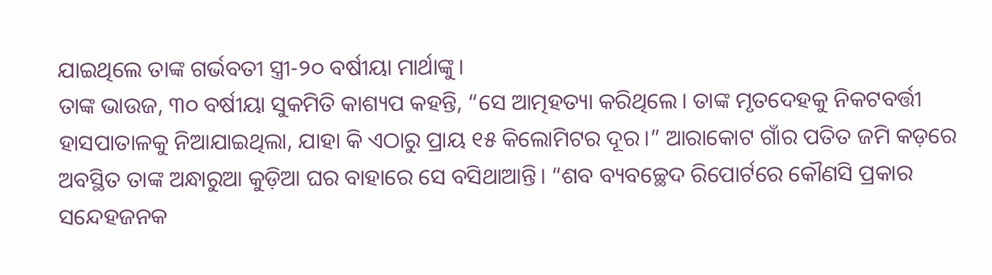ଯାଇଥିଲେ ତାଙ୍କ ଗର୍ଭବତୀ ସ୍ତ୍ରୀ-୨୦ ବର୍ଷୀୟା ମାର୍ଥାଙ୍କୁ।
ତାଙ୍କ ଭାଉଜ, ୩୦ ବର୍ଷୀୟା ସୁକମିତି କାଶ୍ୟପ କହନ୍ତି, “ସେ ଆତ୍ମହତ୍ୟା କରିଥିଲେ। ତାଙ୍କ ମୃତଦେହକୁ ନିକଟବର୍ତ୍ତୀ ହାସପାତାଳକୁ ନିଆଯାଇଥିଲା, ଯାହା କି ଏଠାରୁ ପ୍ରାୟ ୧୫ କିଲୋମିଟର ଦୂର।” ଆରାକୋଟ ଗାଁର ପତିତ ଜମି କଡ଼ରେ ଅବସ୍ଥିତ ତାଙ୍କ ଅନ୍ଧାରୁଆ କୁଡ଼ିଆ ଘର ବାହାରେ ସେ ବସିଥାଆନ୍ତି। “ଶବ ବ୍ୟବଚ୍ଛେଦ ରିପୋର୍ଟରେ କୌଣସି ପ୍ରକାର ସନ୍ଦେହଜନକ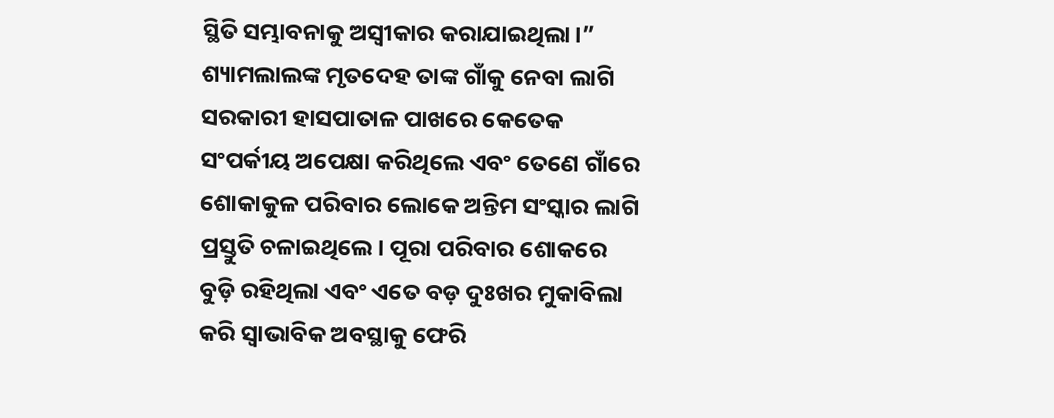ସ୍ଥିତି ସମ୍ଭାବନାକୁ ଅସ୍ୱୀକାର କରାଯାଇଥିଲା।”
ଶ୍ୟାମଲାଲଙ୍କ ମୃତଦେହ ତାଙ୍କ ଗାଁକୁ ନେବା ଲାଗି ସରକାରୀ ହାସପାତାଳ ପାଖରେ କେତେକ ସଂପର୍କୀୟ ଅପେକ୍ଷା କରିଥିଲେ ଏବଂ ତେଣେ ଗାଁରେ ଶୋକାକୁଳ ପରିବାର ଲୋକେ ଅନ୍ତିମ ସଂସ୍କାର ଲାଗି ପ୍ରସ୍ତୁତି ଚଳାଇଥିଲେ। ପୂରା ପରିବାର ଶୋକରେ ବୁଡ଼ି ରହିଥିଲା ଏବଂ ଏତେ ବଡ଼ ଦୁଃଖର ମୁକାବିଲା କରି ସ୍ୱାଭାବିକ ଅବସ୍ଥାକୁ ଫେରି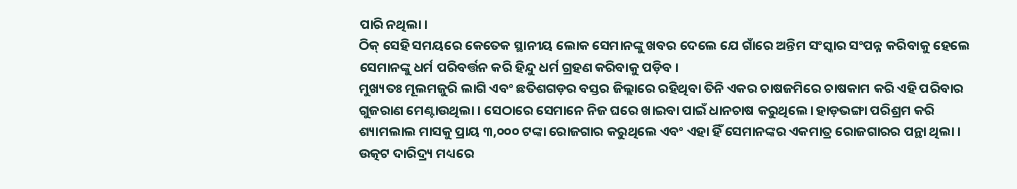ପାରି ନଥିଲା।
ଠିକ୍ ସେହି ସମୟରେ କେତେକ ସ୍ଥାନୀୟ ଲୋକ ସେମାନଙ୍କୁ ଖବର ଦେଲେ ଯେ ଗାଁରେ ଅନ୍ତିମ ସଂସ୍କାର ସଂପନ୍ନ କରିବାକୁ ହେଲେ ସେମାନଙ୍କୁ ଧର୍ମ ପରିବର୍ତ୍ତନ କରି ହିନ୍ଦୁ ଧର୍ମ ଗ୍ରହଣ କରିବାକୁ ପଡ଼ିବ।
ମୁଖ୍ୟତଃ ମୂଲମଜୁରି ଲାଗି ଏବଂ ଛତିଶଗଡ଼ର ବସ୍ତର ଜିଲ୍ଲାରେ ରହିଥିବା ତିନି ଏକର ଚାଷଜମିରେ ଚାଷକାମ କରି ଏହି ପରିବାର ଗୁଜରାଣ ମେଣ୍ଟାଉଥିଲା। ସେଠାରେ ସେମାନେ ନିଜ ଘରେ ଖାଇବା ପାଇଁ ଧାନଚାଷ କରୁଥିଲେ। ହାଡ଼ଭଙ୍ଗା ପରିଶ୍ରମ କରି ଶ୍ୟାମଲାଲ ମାସକୁ ପ୍ରାୟ ୩,୦୦୦ ଟଙ୍କା ରୋଜଗାର କରୁଥିଲେ ଏବଂ ଏହା ହିଁ ସେମାନଙ୍କର ଏକମାତ୍ର ରୋଜଗାରର ପନ୍ଥା ଥିଲା।
ଉତ୍କଟ ଦାରିଦ୍ର୍ୟ ମଧ୍ୟରେ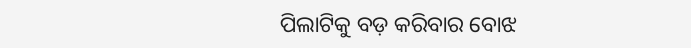ପିଲାଟିକୁ ବଡ଼ କରିବାର ବୋଝ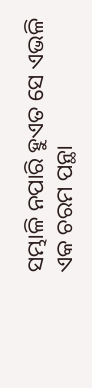ସମ୍ଭାଳି ନପାରି ହୁଏତ ସେ ଏଭଳି ଏକ ଚରମ ପନ୍ଥା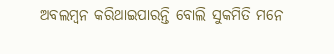ଅବଲମ୍ବନ କରିଥାଇପାରନ୍ତି ବୋଲି ସୁକମିତି ମନେ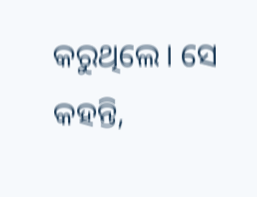କରୁଥିଲେ। ସେ କହନ୍ତି,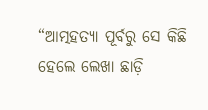“ଆତ୍ମହତ୍ୟା ପୂର୍ବରୁ ସେ କିଛି ହେଲେ ଲେଖା ଛାଡ଼ି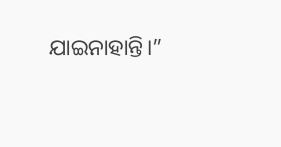ଯାଇନାହାନ୍ତି।”